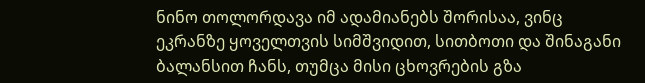ნინო თოლორდავა იმ ადამიანებს შორისაა, ვინც ეკრანზე ყოველთვის სიმშვიდით, სითბოთი და შინაგანი ბალანსით ჩანს, თუმცა მისი ცხოვრების გზა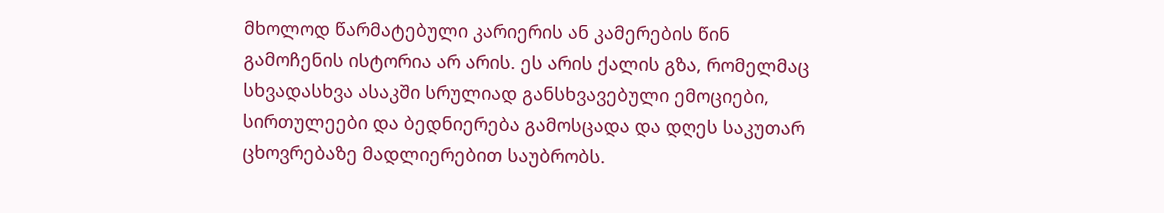მხოლოდ წარმატებული კარიერის ან კამერების წინ გამოჩენის ისტორია არ არის. ეს არის ქალის გზა, რომელმაც სხვადასხვა ასაკში სრულიად განსხვავებული ემოციები, სირთულეები და ბედნიერება გამოსცადა და დღეს საკუთარ ცხოვრებაზე მადლიერებით საუბრობს.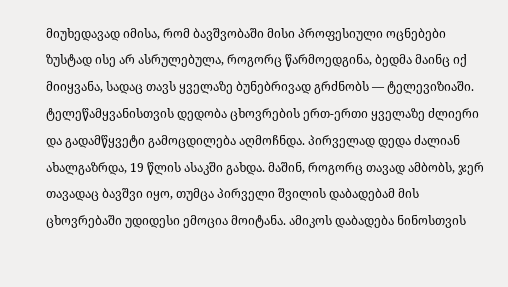მიუხედავად იმისა, რომ ბავშვობაში მისი პროფესიული ოცნებები ზუსტად ისე არ ასრულებულა, როგორც წარმოედგინა, ბედმა მაინც იქ მიიყვანა, სადაც თავს ყველაზე ბუნებრივად გრძნობს — ტელევიზიაში.
ტელეწამყვანისთვის დედობა ცხოვრების ერთ-ერთი ყველაზე ძლიერი და გადამწყვეტი გამოცდილება აღმოჩნდა. პირველად დედა ძალიან ახალგაზრდა, 19 წლის ასაკში გახდა. მაშინ, როგორც თავად ამბობს, ჯერ თავადაც ბავშვი იყო, თუმცა პირველი შვილის დაბადებამ მის ცხოვრებაში უდიდესი ემოცია მოიტანა. ამიკოს დაბადება ნინოსთვის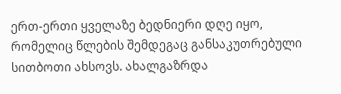ერთ-ერთი ყველაზე ბედნიერი დღე იყო, რომელიც წლების შემდეგაც განსაკუთრებული სითბოთი ახსოვს. ახალგაზრდა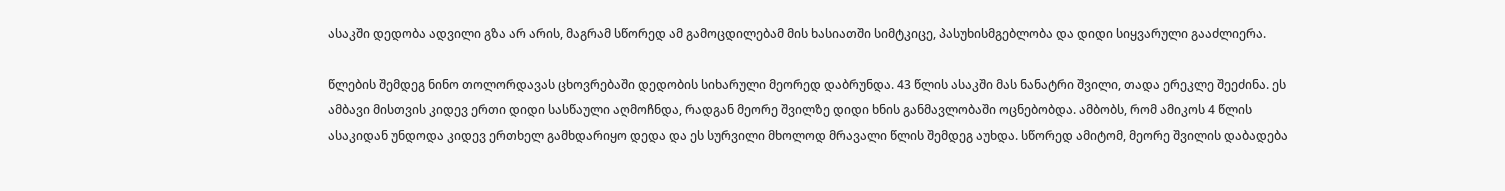ასაკში დედობა ადვილი გზა არ არის, მაგრამ სწორედ ამ გამოცდილებამ მის ხასიათში სიმტკიცე, პასუხისმგებლობა და დიდი სიყვარული გააძლიერა.

წლების შემდეგ ნინო თოლორდავას ცხოვრებაში დედობის სიხარული მეორედ დაბრუნდა. 43 წლის ასაკში მას ნანატრი შვილი, თადა ერეკლე შეეძინა. ეს ამბავი მისთვის კიდევ ერთი დიდი სასწაული აღმოჩნდა, რადგან მეორე შვილზე დიდი ხნის განმავლობაში ოცნებობდა. ამბობს, რომ ამიკოს 4 წლის ასაკიდან უნდოდა კიდევ ერთხელ გამხდარიყო დედა და ეს სურვილი მხოლოდ მრავალი წლის შემდეგ აუხდა. სწორედ ამიტომ, მეორე შვილის დაბადება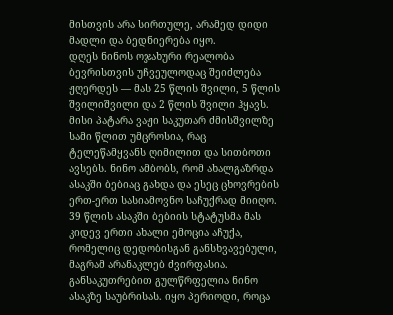მისთვის არა სირთულე, არამედ დიდი მადლი და ბედნიერება იყო.
დღეს ნინოს ოჯახური რეალობა ბევრისთვის უჩვეულოდაც შეიძლება ჟღერდეს — მას 25 წლის შვილი, 5 წლის შვილიშვილი და 2 წლის შვილი ჰყავს. მისი პატარა ვაჟი საკუთარ ძმისშვილზე სამი წლით უმცროსია, რაც ტელეწამყვანს ღიმილით და სითბოთი ავსებს. ნინო ამბობს, რომ ახალგაზრდა ასაკში ბებიაც გახდა და ესეც ცხოვრების ერთ-ერთ სასიამოვნო საჩუქრად მიიღო. 39 წლის ასაკში ბებიის სტატუსმა მას კიდევ ერთი ახალი ემოცია აჩუქა, რომელიც დედობისგან განსხვავებული, მაგრამ არანაკლებ ძვირფასია.
განსაკუთრებით გულწრფელია ნინო ასაკზე საუბრისას. იყო პერიოდი, როცა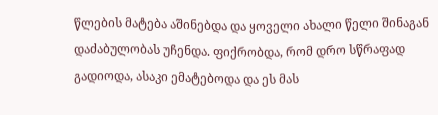წლების მატება აშინებდა და ყოველი ახალი წელი შინაგან დაძაბულობას უჩენდა. ფიქრობდა, რომ დრო სწრაფად გადიოდა, ასაკი ემატებოდა და ეს მას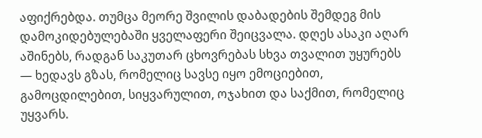აფიქრებდა. თუმცა მეორე შვილის დაბადების შემდეგ მის დამოკიდებულებაში ყველაფერი შეიცვალა. დღეს ასაკი აღარ აშინებს, რადგან საკუთარ ცხოვრებას სხვა თვალით უყურებს — ხედავს გზას, რომელიც სავსე იყო ემოციებით, გამოცდილებით, სიყვარულით, ოჯახით და საქმით, რომელიც უყვარს.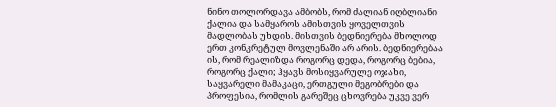ნინო თოლორდავა ამბობს, რომ ძალიან იღბლიანი ქალია და სამყაროს ამისთვის ყოველთვის მადლობას უხდის. მისთვის ბედნიერება მხოლოდ ერთ კონკრეტულ მოვლენაში არ არის. ბედნიერებაა ის, რომ რეალიზდა როგორც დედა, როგორც ბებია, როგორც ქალი; ჰყავს მოსიყვარულე ოჯახი, საყვარელი მამაკაცი, ერთგული მეგობრები და პროფესია, რომლის გარეშეც ცხოვრება უკვე ვერ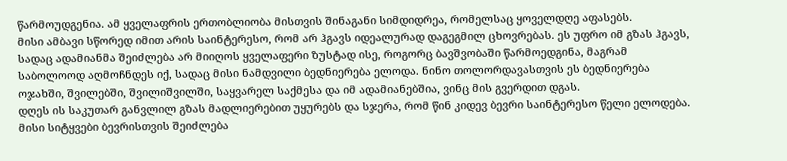წარმოუდგენია. ამ ყველაფრის ერთობლიობა მისთვის შინაგანი სიმდიდრეა, რომელსაც ყოველდღე აფასებს.
მისი ამბავი სწორედ იმით არის საინტერესო, რომ არ ჰგავს იდეალურად დაგეგმილ ცხოვრებას. ეს უფრო იმ გზას ჰგავს, სადაც ადამიანმა შეიძლება არ მიიღოს ყველაფერი ზუსტად ისე, როგორც ბავშვობაში წარმოედგინა, მაგრამ საბოლოოდ აღმოჩნდეს იქ, სადაც მისი ნამდვილი ბედნიერება ელოდა. ნინო თოლორდავასთვის ეს ბედნიერება ოჯახში, შვილებში, შვილიშვილში, საყვარელ საქმესა და იმ ადამიანებშია, ვინც მის გვერდით დგას.
დღეს ის საკუთარ განვლილ გზას მადლიერებით უყურებს და სჯერა, რომ წინ კიდევ ბევრი საინტერესო წელი ელოდება. მისი სიტყვები ბევრისთვის შეიძლება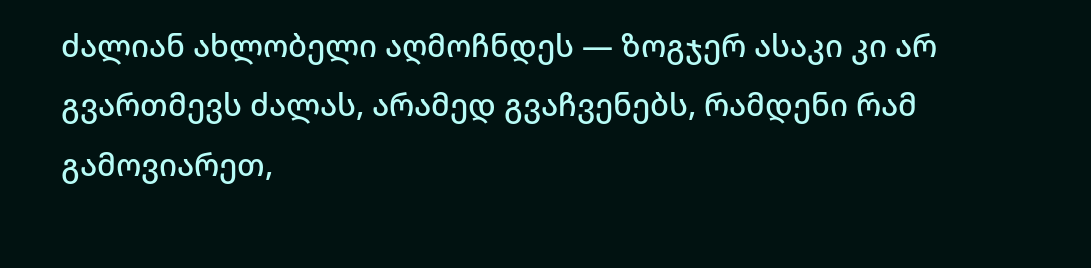ძალიან ახლობელი აღმოჩნდეს — ზოგჯერ ასაკი კი არ გვართმევს ძალას, არამედ გვაჩვენებს, რამდენი რამ გამოვიარეთ,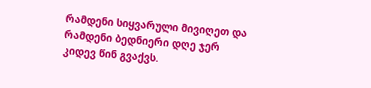რამდენი სიყვარული მივიღეთ და რამდენი ბედნიერი დღე ჯერ კიდევ წინ გვაქვს.